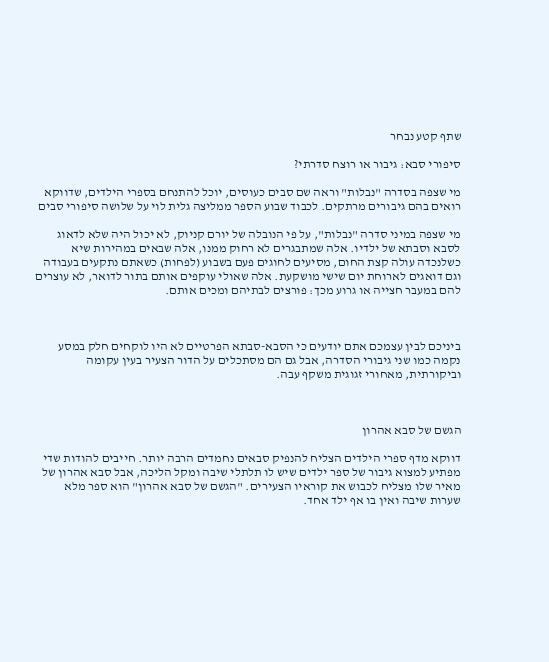שתף קטע נבחר

סיפורי סבא: גיבור או רוצח סדרתי?

מי שצפה בסדרה "נבלות" וראה שם סבים כעוסים, יוכל להתנחם בספרי הילדים, שדווקא רואים בהם גיבורים מרתקים. לכבוד שבוע הספר ממליצה גלית לוי על שלושה סיפורי סבים

מי שצפה במיני סדרה "נבלות", על פי הנובלה של יורם קניוק, לא יכול היה שלא לדאוג לסבא וסבתא של ילדיו. אלה שמתבגרים לא רחוק ממנו, אלה שבאים במהירות שיא כשלנכדה עולה קצת החום, מסיעים לחוגים פעם בשבוע (לפחות) כשאתם נתקעים בעבודה וגם דואגים לארוחת יום שישי מושקעת. אלה שאולי עוקפים אותם בתור לדואר, לא עוצרים להם במעבר חצייה או גרוע מכך: פורצים לבתיהם ומכים אותם.



ביניכם לבין עצמכם אתם יודעים כי הסבא-סבתא הפרטיים לא היו לוקחים חלק במסע נקמה כמו שני גיבורי הסדרה, אבל גם הם מסתכלים על הדור הצעיר בעין עקומה וביקורתית, מאחורי זגוגית משקף עבה.



הגשם של סבא אהרון

דווקא מדף ספרי הילדים הצליח להנפיק סבאים נחמדים הרבה יותר. חייבים להודות שדי מפתיע למצוא גיבור של ספר ילדים שיש לו תלתלי שיבה ומקל הליכה, אבל סבא אהרון של מאיר שלו מצליח לכבוש את קוראיו הצעירים. "הגשם של סבא אהרון" הוא ספר מלא שערות שיבה ואין בו אף ילד אחד.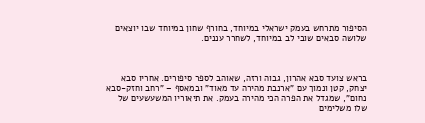הסיפור מתרחש בעמק ישראלי במיוחד, בחורף שחון במיוחד שבו יוצאים שלושה סבאים שובי לב במיוחד, לשחרר עננים.



בראש צועד סבא אהרון, גבוה ורזה, שאוהב לספר סיפורים. אחריו סבא יצחק, קטן ונמוך עם "ארנבת מהירה עד מאוד" ובמאסף – "רחב וחזק-סבא נחום", שמגדל את הפרה הכי מהירה בעמק. את תיאוריו המשעשעים של שלו משלימים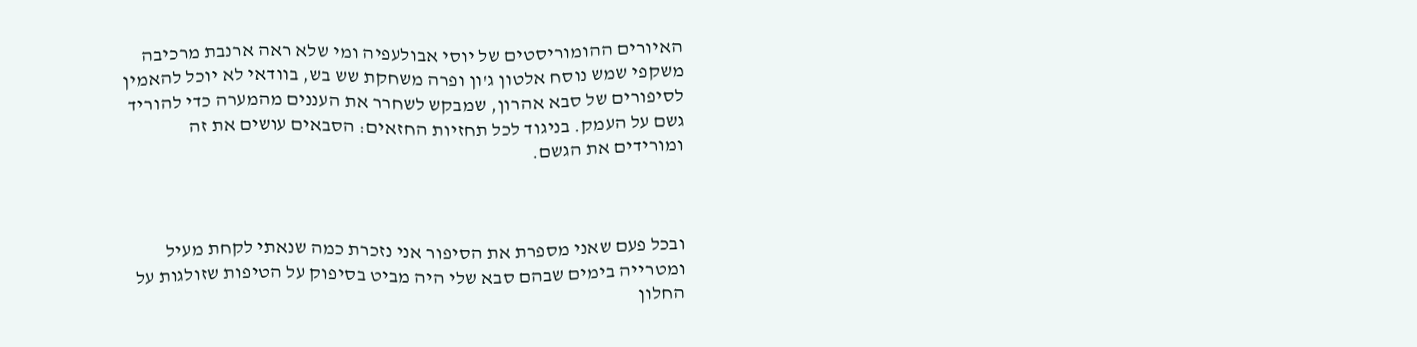האיורים ההומוריסטים של יוסי אבולעפיה ומי שלא ראה ארנבת מרכיבה משקפי שמש נוסח אלטון ג'ון ופרה משחקת שש בש, בוודאי לא יוכל להאמין לסיפורים של סבא אהרון, שמבקש לשחרר את העננים מהמערה כדי להוריד גשם על העמק. בניגוד לכל תחזיות החזאים: הסבאים עושים את זה ומורידים את הגשם.



ובכל פעם שאני מספרת את הסיפור אני נזכרת כמה שנאתי לקחת מעיל ומטרייה בימים שבהם סבא שלי היה מביט בסיפוק על הטיפות שזולגות על החלון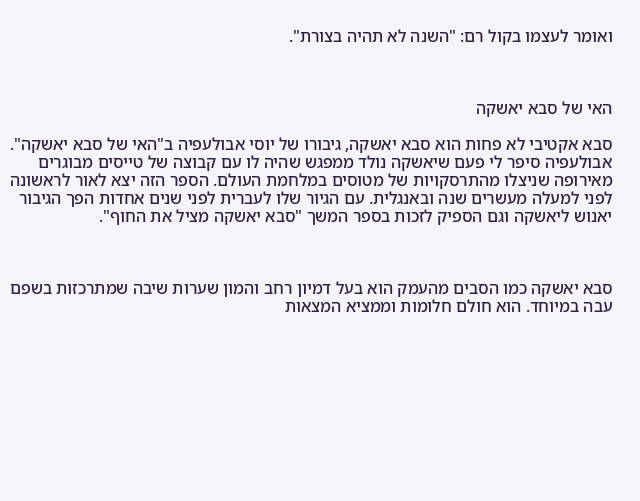ואומר לעצמו בקול רם: "השנה לא תהיה בצורת".



האי של סבא יאשקה

סבא אקטיבי לא פחות הוא סבא יאשקה, גיבורו של יוסי אבולעפיה ב"האי של סבא יאשקה". אבולעפיה סיפר לי פעם שיאשקה נולד ממפגש שהיה לו עם קבוצה של טייסים מבוגרים מאירופה שניצלו מהתרסקויות של מטוסים במלחמת העולם. הספר הזה יצא לאור לראשונה לפני למעלה מעשרים שנה ובאנגלית. עם הגיור שלו לעברית לפני שנים אחדות הפך הגיבור יאנוש ליאשקה וגם הספיק לזכות בספר המשך "סבא יאשקה מציל את החוף".



סבא יאשקה כמו הסבים מהעמק הוא בעל דמיון רחב והמון שערות שיבה שמתרכזות בשפם עבה במיוחד. הוא חולם חלומות וממציא המצאות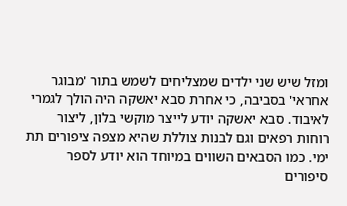ומזל שיש שני ילדים שמצליחים לשמש בתור 'מבוגר אחראי' בסביבה, כי אחרת סבא יאשקה היה הולך לגמרי לאיבוד. סבא יאשקה יודע לייצר מוקשי בלון, ליצור רוחות רפאים וגם לבנות צוללת שהיא מצפה ציפורים תת ימי. כמו הסבאים השווים במיוחד הוא יודע לספר סיפורים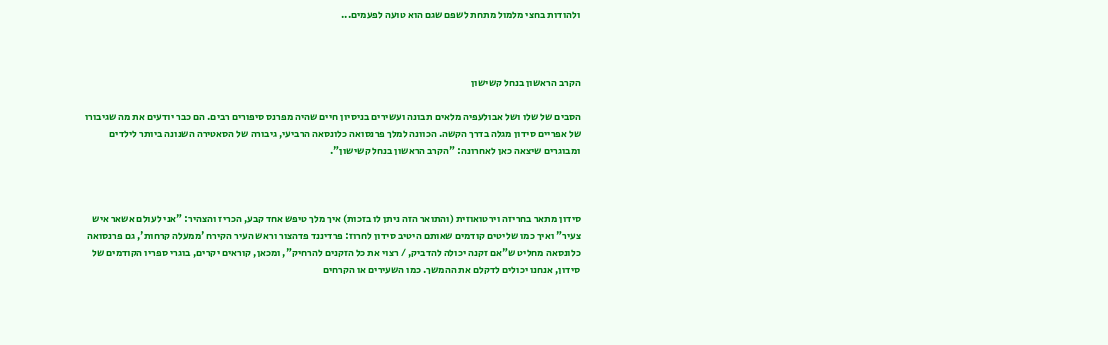ולהודות בחצי מלמול מתחת לשפם שגם הוא טועה לפעמים...



הקרב הראשון בנחל קשישון

הסבים של שלו ושל אבולעפיה מלאים תבונה ועשירים בניסיון חיים שהיה מפרנס סיפורים רבים. הם כבר יודעים את מה שגיבורו של אפריים סידון מגלה בדרך הקשה. הכוונה למלך פרנסואה כלונסאה הרביעי, גיבורה של הסאטירה השנונה ביותר לילדים ומבוגרים שיצאה כאן לאחרונה: "הקרב הראשון בנחל קשישון".



סידון מתאר בחריזה וירטואוזית (והתואר הזה ניתן לו בזכות) איך מלך טיפש אחד קבע, הכריז והצהיר: "אני לעולם אשאר איש צעיר" ואיך כמו שליטים קודמים שאותם היטיב סידון לחרוז: פרדיננד פדהצור וראש העיר הקירח 'ממעלה קרחות', גם פרנסואה כלונסאה מחליט ש"אם זקנה יכולה להדביק, / רצוי את כל הזקנים להרחיק", ומכאן, קוראים יקרים, בוגרי ספריו הקודמים של סידון, אנחנו יכולים לדקלם את ההמשך. כמו השעירים או הקרחים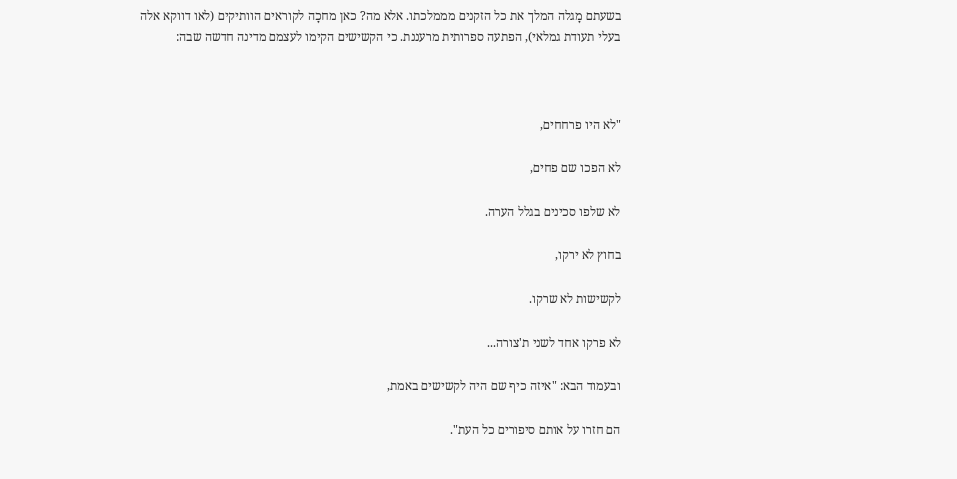בשעתם מָגלה המלך את כל הזקנים מממלכתו. אלא מה? כאן מחכָה לקוראים הוותיקים (לאו דווקא אלה בעלי תעודת גמלאי), הפתעה ספרותית מרעננת. כי הקשישים הקימו לעצמם מדינה חדשה שבה:



"לא היו פרחחים,

לא הפכו שם פחים,

לא שלפו סכינים בגלל הערה.

בחוץ לא ירקו,

לקשישות לא שרקו.

לא פרקו אחד לשני ת'צורה...

ובעמוד הבא: "איזה כיף שם היה לקשישים באמת,

הם חזרו על אותם סיפורים כל העת".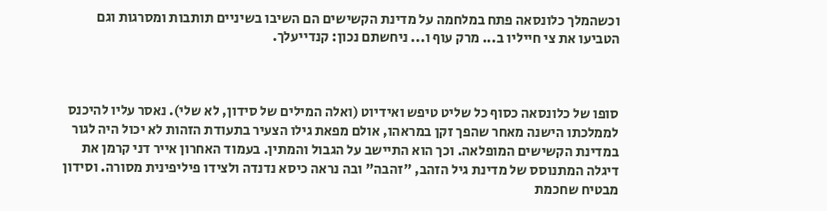וכשהמלך כלונסאה פתח במלחמה על מדינת הקשישים הם השיבו בשיניים תותבות ומסרגות וגם הטביעו את צי חייליו ב... מרק עוף ו... ניחשתם נכון: קנדייעלך.



סופו של כלונסאה כסוף כל שליט טיפש ואידיוט (ואלה המילים של סידון, לא שלי). נאסר עליו להיכנס לממלכתו הישנה מאחר שהפך זקן במראהו, אולם מפאת גילו הצעיר בתעודת הזהות לא יכול היה לגור במדינת הקשישים המופלאה. וכך הוא התיישב על הגבול והמתין. בעמוד האחרון אייר דני קרמן את דיגלה המתנוסס של מדינת גיל הזהב, "זהבה" ובה נראה כיסא נדנדה ולצידו פיליפינית מסורה. וסידון מבטיח שחכמת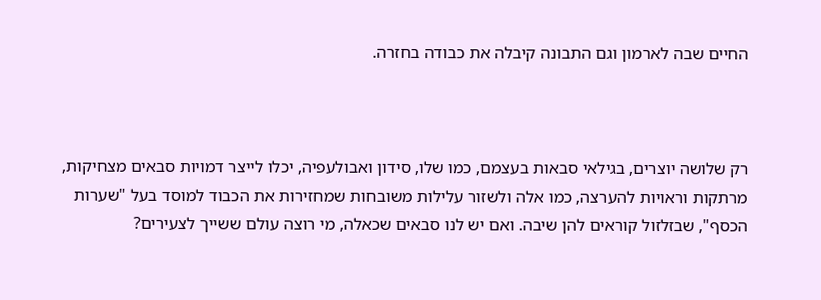החיים שבה לארמון וגם התבונה קיבלה את כבודה בחזרה.



רק שלושה יוצרים, בגילאי סבאות בעצמם, כמו שלו, סידון ואבולעפיה, יכלו לייצר דמויות סבאים מצחיקות, מרתקות וראויות להערצה, כמו אלה ולשזור עלילות משובחות שמחזירות את הכבוד למוסד בעל "שערות הכסף", שבזלזול קוראים להן שיבה. ואם יש לנו סבאים שכאלה, מי רוצה עולם ששייך לצעירים?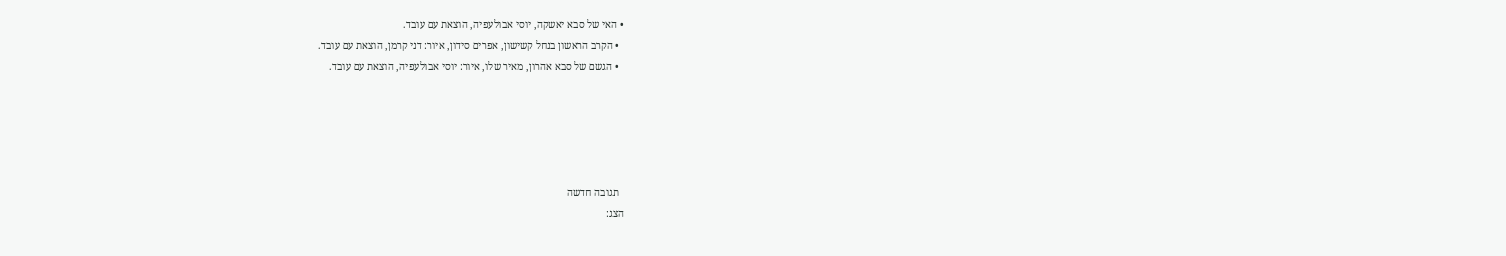• האי של סבא יאשקה, יוסי אבולעפיה, הוצאת עם עובד.
  • הקרב הראשון בנחל קשישון, אפרים סידון, איור: דני קרמן, הוצאת עם עובד.
  • הגשם של סבא אהרון, מאיר שלו, איור: יוסי אבולעפיה, הוצאת עם עובד.





  תגובה חדשה
הצג: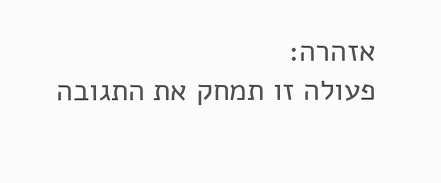אזהרה:
פעולה זו תמחק את התגובה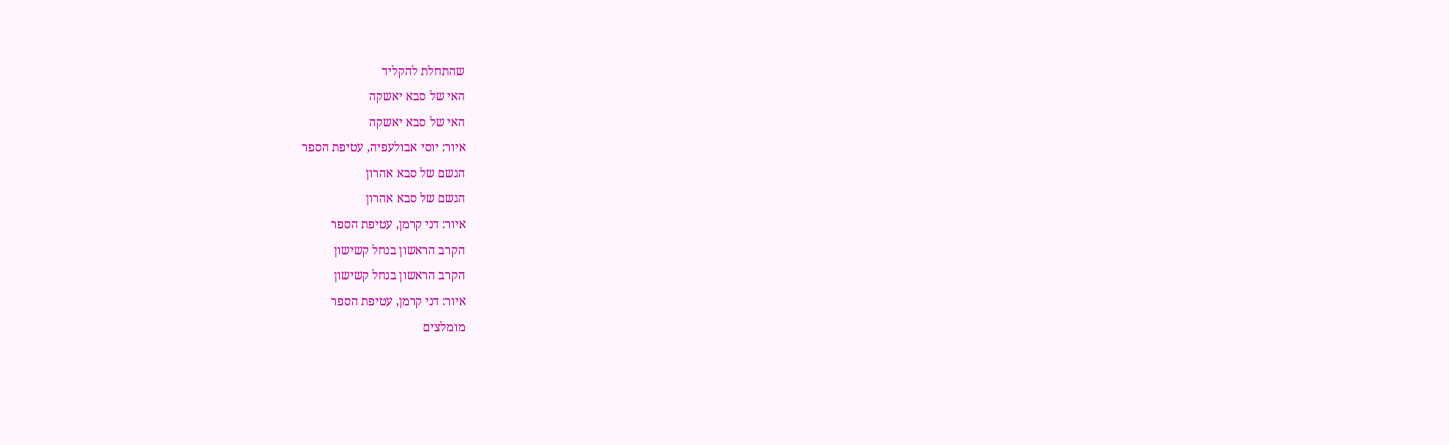שהתחלת להקליד
האי של סבא יאשקה
האי של סבא יאשקה
איור: יוסי אבולעפיה, עטיפת הספר
הגשם של סבא אהרון
הגשם של סבא אהרון
איור: דני קרמן, עטיפת הספר
הקרב הראשון בנחל קשישון
הקרב הראשון בנחל קשישון
איור: דני קרמן, עטיפת הספר
מומלצים